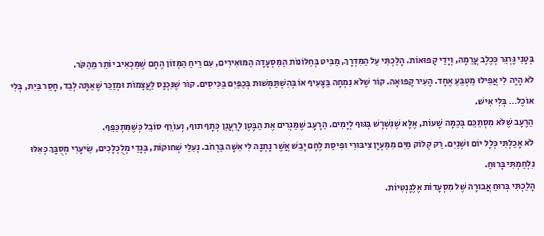בְּטָנִי גָּרְגֵּר כְּכֶלֶב עֲרֵמָה, וְיָדַי קָפוּאוֹת. הָלַכְתִּי עַל הַמִּדְרָךְ, מַבִּיט בְּחַלּוֹנוֹת הַמִּסְעָדָה הַמּוּאִירִים, עִם רֵיחַ הַמְּזוֹן הֶחָם שֶׁמַּכְאִיב יוֹתֵר מֵהַקֹּר.
לֹא הָיָה לִי אֲפִילוּ מַטְבֵּעַ אֶחָד. הָעִיר קָפוּאָה. קוֹר שֶׁלֹּא נִמְחָה בַּצָּעִיף אוֹ בְּהִשְׁתַּמְּשׁוּת בְּכַפַּיִם בַּכִּיסִים. קוֹר שֶׁנִּכְנָס לַעֲצָמוֹת וּמְזַכֵּר שֶׁאַתָּה לְבַד, חָסֵר בַּיִת, בְּלִי אוֹכֶל… בְּלִי אִישׁ.
הַרָעָב שֶׁלֹּא מִסְתַּכֵּם בְּכַמָּה שָׁעוֹת, אֶלָּא שֶׁנִּשְׁרָשׁ בְּגּוּף לְיָמִים. הַרָעָב שֶׁמַּגְרִים אֶת הַבֶּטֶן לְרַעֲנֵן כְּתָף תוף, וְעוֹרֵף סוֹבֵל כְּשֶׁמִּתְכַּפֵּף.
לֹא אָכַלְתִּי כְּלָל יוֹם וּשְׁנַיִם. רַק קְלוֹק מַיִם מִמַּעְיָן צִיבּוּרִי וּפִיסַת לֶחֶם יָבֵשׁ אֲשֶׁר נָתְנָה לִי אִשָּׁה בַּרְחֹב. נְעִלַי שְׁחוּקוֹת, בְּגָדַי מְלֻכְלָכִים, שֵׂיעָרִי מְסֻבָּךְ כְּאִלּוּ נִלְחַמְתִּי בָּרוּחַ.
הָלַכְתִּי בְּרוּחַ אֲבוּרָה שֶׁל מִסְעָדוֹת אֶלֶגָנְטִיוֹת.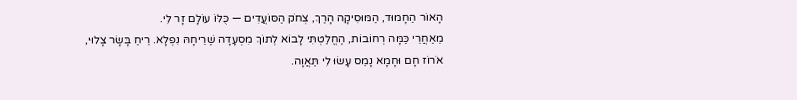הָאוֹר הַחָמוּד, הַמּוּסִיקָה הָרַךְ, צְחֹק הַסּוֹעֲדִים — כֻּלּוֹ עוֹלָם זָר לִי.
מֵאַחֲרֵי כַּמָּה רְחוֹבוֹת, הֶחֱלַטְתִּי לָבוֹא לְתוֹךְ מִסְעָדָה שֶׁרֵיחָהּ נִפְלָא. רֵיחַ בָּשָׂר צָלוּי, אֹרוֹז חָם וּחָמָא נָמֵס עָשׂוּ לִי תַּאֲוָה.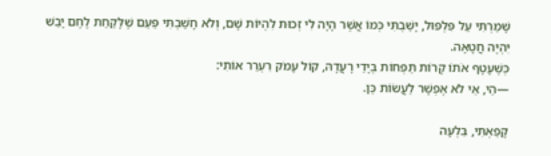שָׁמַרְתִּי עַל פִּלְפּוּל, יָשַׁבְתִּי כְּמוֹ אֲשֶׁר הָיָה לִי זְכוּת לִהְיוֹת שָׁם, וְלֹא חָשַׁבְתִּי פַּעַם שֶׁלָּקַחַת לֶחֶם יָבֵשׁ יִהְיֶה חֲטָאָה.
כְּשֶׁעָטָף אֹתוֹ קָרוֹת תַּפְחוֹת בְּיָדַי רָעֲדָהּ, קוֹל עָמֹק רִעְרֵר אוֹתִי:
—הַי, אֵי לֹא אֶפְשָׁר לַעֲשׂוֹת כֵּן.

קָפֵאְתִּי, בִּלְעָה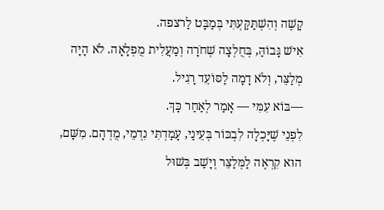קָשֶׁה וְהִשְׁתַּקַּעְתִּי בְּמַבָּט לַרצפה.
אִישׁ גָּבוֹהַּ, בְּחֻלְצָה שְׁחֹרָה וְמַעֲלִית מֻפְלָאָה. לֹא הָיָה מְלַצֵּר, וְלֹא דָמָה לַסּוֹעֵד רָגִיל.
—בּוֹא עִמִּי — אָמַר לְאַחַר כָּךְ.
לִפְנֵי שֶׁיָּכְלָה לִבְכּוֹר בְּעֵינַי, עָמַדְתִּי נִדְמֵי, מֻדְהָם. מִשָּׁם, הוּא קִרְאֶה לַמְּלַצֵּר וְיָשַׁב בְּשׁוּל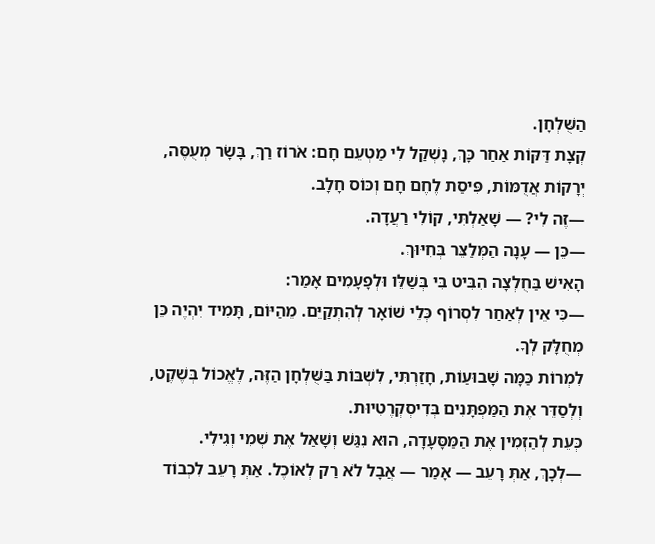הַשֻּׁלְחָן.
קְצָת דַּקּוֹת אַחַר כָּךְ, נָשְׁקַל לִי מַטְעֵם חָם: אֹרוֹז רַךְ, בָּשָׂר מְעֻסֶּה, יְרָקוֹת אֲדֻמּוֹת, פִּיסַת לֶחֶם חָם וְכּוֹס חָלָב.
—זֶה לִי? — שָׁאַלְתִּי, קוֹלִי רַעֲדָה.
—כֵּן — עָנָה הַמְּלַצֵּר בְּחִיּוּךְ.
הָאִישׁ בַּחֻלְצָה הִבִּיט בִּי בְּשַׁלֵּו וּלְפָעָמִים אָמַר:
—כִּי אֵין לְאַחַר לִסְרוֹף כְּלֵי שׁוֹאָר לְהִתְקַיֵּם. מֵהַיּוֹם, תָּמִיד יִהְיֶה כֵּן מְחֻלָּק לְךָ.
לִמְרוֹת כַּמָּה שָׁבוּעַוֹת, חָזַרְתִּי, לִשְׁבּוֹת בַּשֻּׁלְחָן הַזֶּה, לֶאֱכוֹל בְּשֶׁקֶט, וְלְסַדֵּר אֶת הַמַּפְתָּנִים בְּדִיסְקְרֶטִיוּת.
כְּעֵת לְהַזְמִין אֶת הַמַּסָּעָדָה, הוּא נִגַּשׁ וְשָׁאַל אֶת שְׁמִי וְגִילִי.
—לְכָךְ, אַתְּ רָעֵב — אָמַר — אֲבָל לֹא רַק לְאוֹכֶל. אַתְּ רָעֵב לִכְבוֹד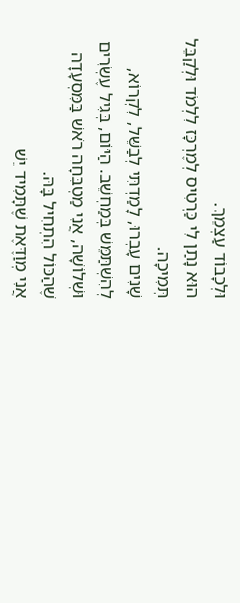וּלְכָבוֹד עַצְמֵךְ.
הוּא נָתַן לִי כַּרְטִיס לְמֶרְכָּז לִלְמֹד וּלְקַבֵּל תְּמִיכָה.
שָׁנִים עָבְרוּ, לָמַדְתִּי לְבַשֵּׁל, לִקְרוֹא, לְהִשְׁתַּמֵּשׁ בְּמַחְשֵׁב. הַיּוֹם, בְּגִיל עֶשְׂרִים וּשְׁלוֹשָׁה, אֲנִי מַטְבִּחָה רֹאשׁ בַּמִּסְעָדָה שֶׁהַכּוֹל הִתְחִיל בָּהּ.
אֲנִי מְוַדֶּאֶת שֶׁתָּמִיד יֵשׁ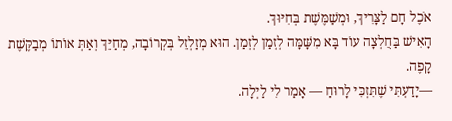אֹכֶל חָם לַצָּרִיךְ, וּמְשַׁמֶּשֶׁת בְּחִיּוּךְ.
הָאִישׁ בַּחֻלְצָה עוֹד בָּא מִשָּׁמָּה לְזְמַן לְזְמַן. הוּא מְזַלְזֵל בְּקְרוֹבָה, מְחַיֵּךְ וְאַתְּ אוֹתוֹ מְבַקֶּשֶׁת קָפֶה.
—יָדַעְתִּי שֶׁתִּזְכִּי לָרוּחַ — אָמַר לִי לַיְלָה.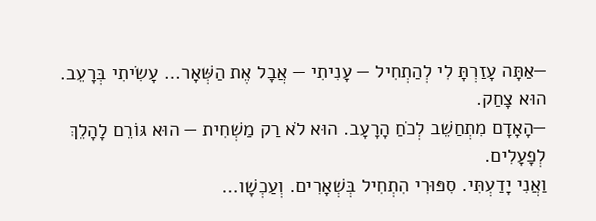—אַתָּה עָזַרְתָּ לִי לְהַתְחִיל — עָנִיתִי — אֲבָל אֶת הַשְּׁאָר… עָשִׂיתִי בְּרָעֵב.
הוּא צָחַק.
—הָאָדָם מִתְחַשֵׁב לְכֹחַ הָרָעָב. הוּא לֹא רַק מַשְׁחִית — הוּא גּוֹרֵם לָהָלֵךְ לְפָעָלִים.
וַאֲנִי יָדַעְתִּי. סִפּוּרִי הִתְחִיל בְּשְׁאָרִים. וְעַכְשָׁו…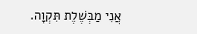אֲנִי מַבְּשֶׁלֶת תִּקְוָה.